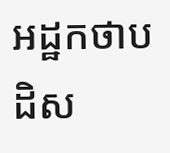អដ្ឋកថាបដិស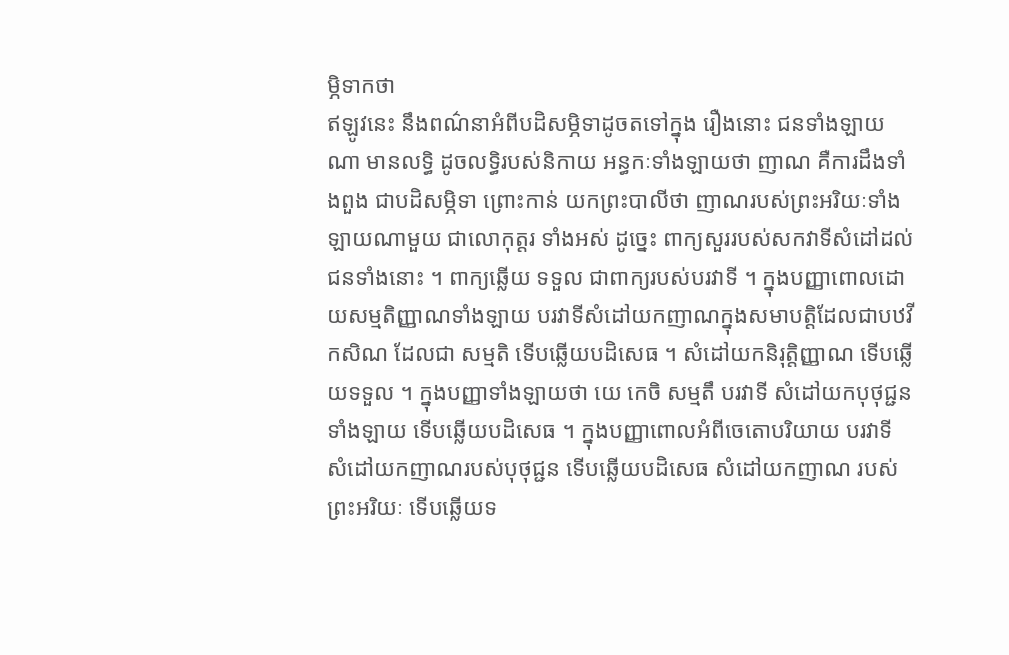ម្ភិទាកថា
ឥឡូវនេះ នឹងពណ៌នាអំពីបដិសម្ភិទាដូចតទៅក្នុង រឿងនោះ ជនទាំងឡាយណា មានលទ្ធិ ដូចលទ្ធិរបស់និកាយ អន្ធកៈទាំងឡាយថា ញាណ គឺការដឹងទាំងពួង ជាបដិសម្ភិទា ព្រោះកាន់ យកព្រះបាលីថា ញាណរបស់ព្រះអរិយៈទាំងឡាយណាមួយ ជាលោកុត្តរ ទាំងអស់ ដូច្នេះ ពាក្យសួររបស់សកវាទីសំដៅដល់ជនទាំងនោះ ។ ពាក្យឆ្លើយ ទទួល ជាពាក្យរបស់បរវាទី ។ ក្នុងបញ្ញាពោលដោយសម្មតិញ្ញាណទាំងឡាយ បរវាទីសំដៅយកញាណក្នុងសមាបត្តិដែលជាបឋវីកសិណ ដែលជា សម្មតិ ទើបឆ្លើយបដិសេធ ។ សំដៅយកនិរុត្តិញ្ញាណ ទើបឆ្លើយទទួល ។ ក្នុងបញ្ញាទាំងឡាយថា យេ កេចិ សម្មតឹ បរវាទី សំដៅយកបុថុជ្ជនទាំងឡាយ ទើបឆ្លើយបដិសេធ ។ ក្នុងបញ្ញាពោលអំពីចេតោបរិយាយ បរវាទី សំដៅយកញាណរបស់បុថុជ្ជន ទើបឆ្លើយបដិសេធ សំដៅយកញាណ របស់ព្រះអរិយៈ ទើបឆ្លើយទ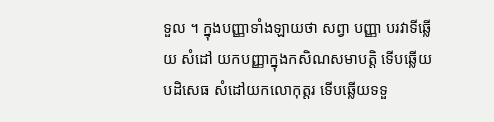ទួល ។ ក្នុងបញ្ញាទាំងឡាយថា សព្វា បញ្ញា បរវាទីឆ្លើយ សំដៅ យកបញ្ញាក្នុងកសិណសមាបត្តិ ទើបឆ្លើយបដិសេធ សំដៅយកលោកុត្តរ ទើបឆ្លើយទទួ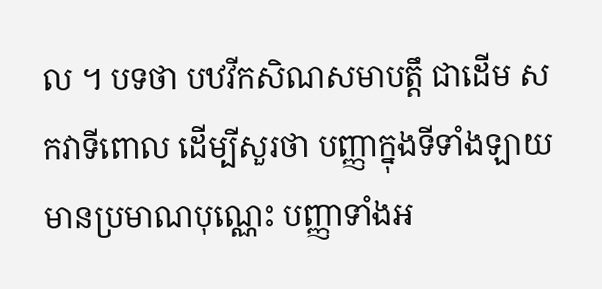ល ។ បទថា បឋវីកសិណសមាបត្តឹ ជាដើម សកវាទីពោល ដើម្បីសួរថា បញ្ញាក្នុងទីទាំងឡាយ មានប្រមាណបុណ្ណេះ បញ្ញាទាំងអ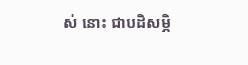ស់ នោះ ជាបដិសម្ភិ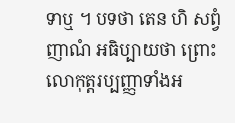ទាឬ ។ បទថា តេន ហិ សព្វំ ញាណំ អធិប្បាយថា ព្រោះ លោកុត្តរប្បញ្ញាទាំងអ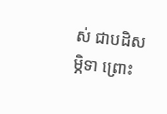ស់ ជាបដិសម្ភិទា ព្រោះ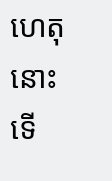ហេតុនោះ ទើ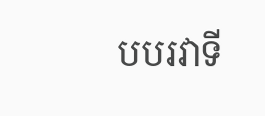បបរវាទី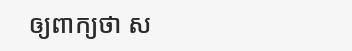ឲ្យពាក្យថា ស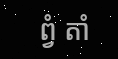ព្វំ តាំ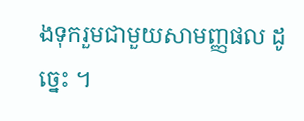ងទុករួមជាមួយសាមញ្ញផល ដូច្នេះ ។